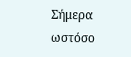Σήμερα ωστόσο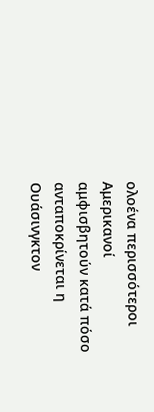ολοένα περισσότεροι Αμερικανοί αμφισβητούν κατά πόσο ανταποκρίνεται η Ουάσινγκτον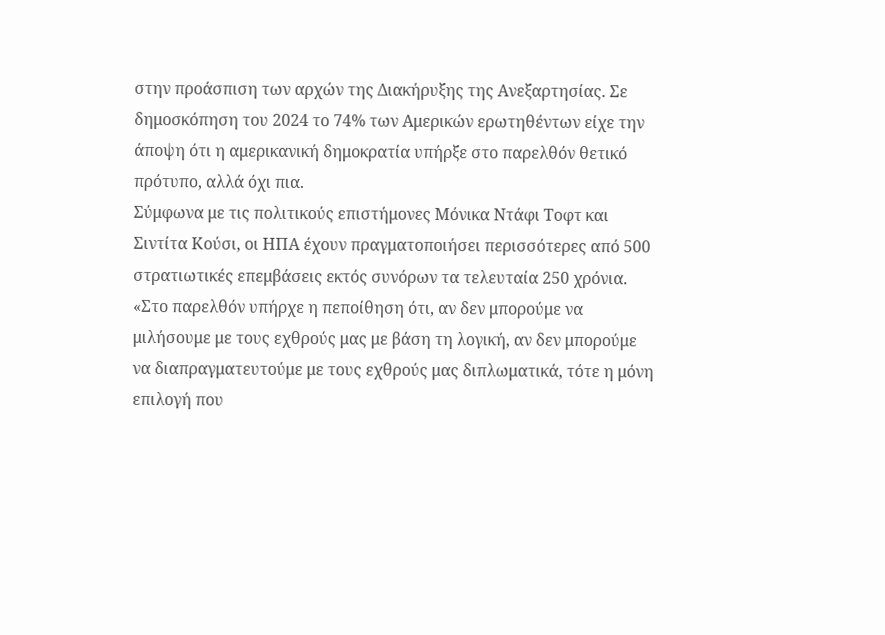στην προάσπιση των αρχών της Διακήρυξης της Ανεξαρτησίας. Σε δημοσκόπηση του 2024 το 74% των Αμερικών ερωτηθέντων είχε την άποψη ότι η αμερικανική δημοκρατία υπήρξε στο παρελθόν θετικό πρότυπο, αλλά όχι πια.
Σύμφωνα με τις πολιτικούς επιστήμονες Μόνικα Ντάφι Τοφτ και Σιντίτα Κούσι, οι ΗΠΑ έχουν πραγματοποιήσει περισσότερες από 500 στρατιωτικές επεμβάσεις εκτός συνόρων τα τελευταία 250 χρόνια. «Στο παρελθόν υπήρχε η πεποίθηση ότι, αν δεν μπορούμε να μιλήσουμε με τους εχθρούς μας με βάση τη λογική, αν δεν μπορούμε να διαπραγματευτούμε με τους εχθρούς μας διπλωματικά, τότε η μόνη επιλογή που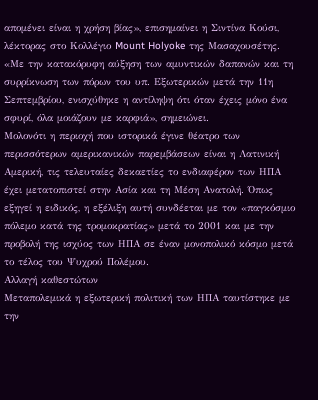απομένει είναι η χρήση βίας», επισημαίνει η Σιντίνα Κούσι, λέκτορας στο Κολλέγιο Mount Holyoke της Μασαχουσέτης. «Με την κατακόρυφη αύξηση των αμυντικών δαπανών και τη συρρίκνωση των πόρων του υπ. Εξωτερικών μετά την 11η Σεπτεμβρίου, ενισχύθηκε η αντίληψη ότι όταν έχεις μόνο ένα σφυρί, όλα μοιάζουν με καρφιά», σημειώνει.
Μολονότι η περιοχή που ιστορικά έγινε θέατρο των περισσότερων αμερικανικών παρεμβάσεων είναι η Λατινική Αμερική, τις τελευταίες δεκαετίες το ενδιαφέρον των ΗΠΑ έχει μετατοπιστεί στην Ασία και τη Μέση Ανατολή. Όπως εξηγεί η ειδικός, η εξέλιξη αυτή συνδέεται με τον «παγκόσμιο πόλεμο κατά της τρομοκρατίας» μετά το 2001 και με την προβολή της ισχύος των ΗΠΑ σε έναν μονοπολικό κόσμο μετά το τέλος του Ψυχρού Πολέμου.
Αλλαγή καθεστώτων
Μεταπολεμικά η εξωτερική πολιτική των ΗΠΑ ταυτίστηκε με την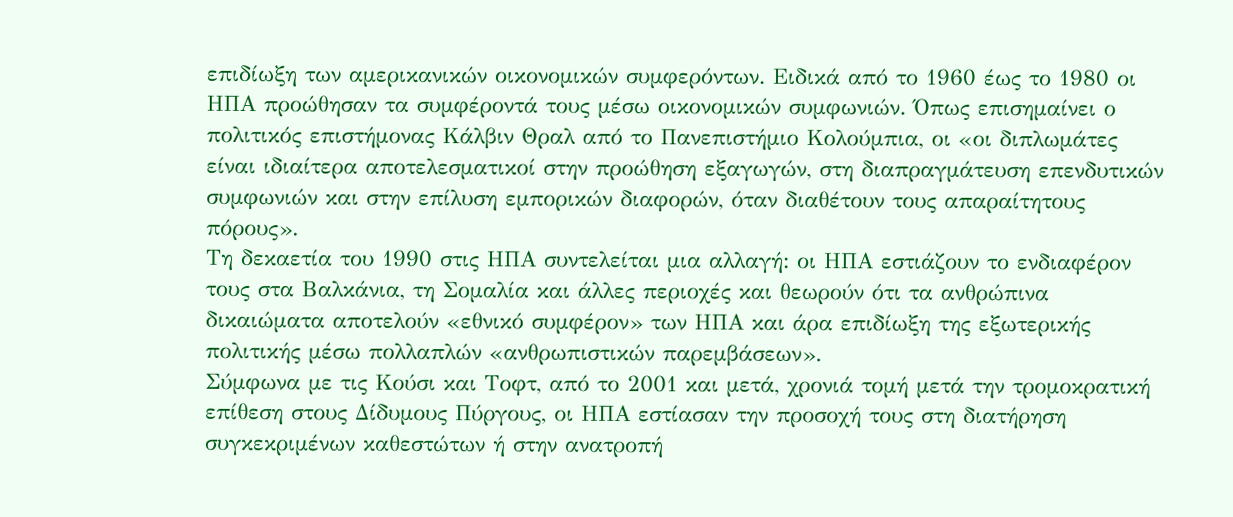επιδίωξη των αμερικανικών οικονομικών συμφερόντων. Ειδικά από το 1960 έως το 1980 οι ΗΠΑ προώθησαν τα συμφέροντά τους μέσω οικονομικών συμφωνιών. Όπως επισημαίνει ο πολιτικός επιστήμονας Κάλβιν Θραλ από το Πανεπιστήμιο Κολούμπια, οι «οι διπλωμάτες είναι ιδιαίτερα αποτελεσματικοί στην προώθηση εξαγωγών, στη διαπραγμάτευση επενδυτικών συμφωνιών και στην επίλυση εμπορικών διαφορών, όταν διαθέτουν τους απαραίτητους πόρους».
Τη δεκαετία του 1990 στις ΗΠΑ συντελείται μια αλλαγή: οι ΗΠΑ εστιάζουν το ενδιαφέρον τους στα Βαλκάνια, τη Σομαλία και άλλες περιοχές και θεωρούν ότι τα ανθρώπινα δικαιώματα αποτελούν «εθνικό συμφέρον» των ΗΠΑ και άρα επιδίωξη της εξωτερικής πολιτικής μέσω πολλαπλών «ανθρωπιστικών παρεμβάσεων».
Σύμφωνα με τις Κούσι και Τοφτ, από το 2001 και μετά, χρονιά τομή μετά την τρομοκρατική επίθεση στους Δίδυμους Πύργους, οι ΗΠΑ εστίασαν την προσοχή τους στη διατήρηση συγκεκριμένων καθεστώτων ή στην ανατροπή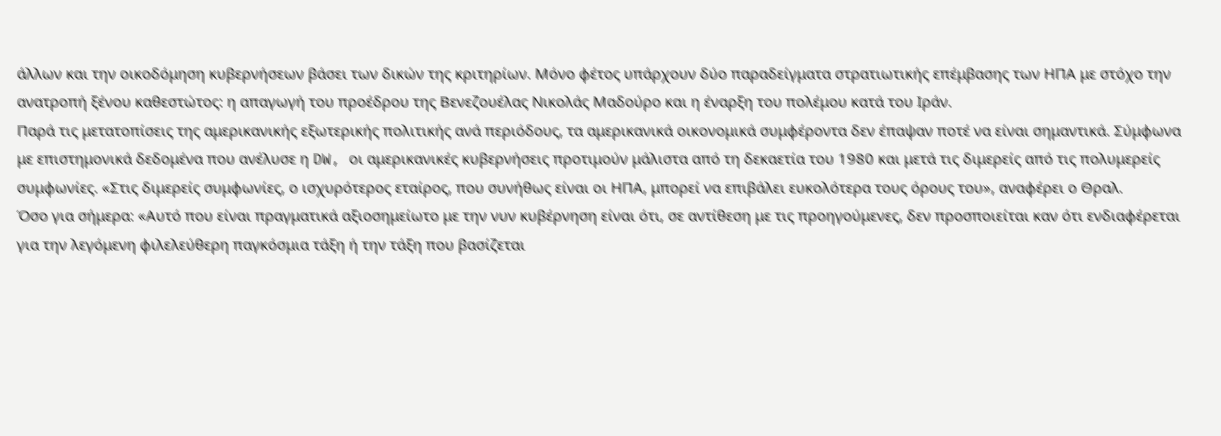άλλων και την οικοδόμηση κυβερνήσεων βάσει των δικών της κριτηρίων. Μόνο φέτος υπάρχουν δύο παραδείγματα στρατιωτικής επέμβασης των ΗΠΑ με στόχο την ανατροπή ξένου καθεστώτος: η απαγωγή του προέδρου της Βενεζουέλας Νικολάς Μαδούρο και η έναρξη του πολέμου κατά του Ιράν.
Παρά τις μετατοπίσεις της αμερικανικής εξωτερικής πολιτικής ανά περιόδους, τα αμερικανικά οικονομικά συμφέροντα δεν έπαψαν ποτέ να είναι σημαντικά. Σύμφωνα με επιστημονικά δεδομένα που ανέλυσε η DW, oι αμερικανικές κυβερνήσεις προτιμούν μάλιστα από τη δεκαετία του 1980 και μετά τις διμερείς από τις πολυμερείς συμφωνίες. «Στις διμερείς συμφωνίες, ο ισχυρότερος εταίρος, που συνήθως είναι οι ΗΠΑ, μπορεί να επιβάλει ευκολότερα τους όρους του», αναφέρει ο Θραλ.
Όσο για σήμερα: «Αυτό που είναι πραγματικά αξιοσημείωτο με την νυν κυβέρνηση είναι ότι, σε αντίθεση με τις προηγούμενες, δεν προσποιείται καν ότι ενδιαφέρεται για την λεγόμενη φιλελεύθερη παγκόσμια τάξη ή την τάξη που βασίζεται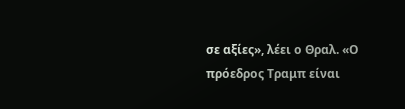σε αξίες», λέει ο Θραλ. «Ο πρόεδρος Τραμπ είναι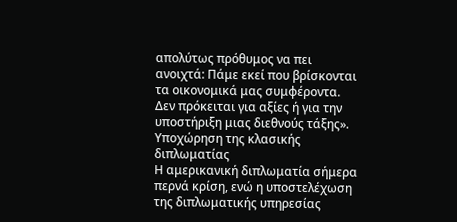απολύτως πρόθυμος να πει ανοιχτά: Πάμε εκεί που βρίσκονται τα οικονομικά μας συμφέροντα. Δεν πρόκειται για αξίες ή για την υποστήριξη μιας διεθνούς τάξης».
Υποχώρηση της κλασικής διπλωματίας
Η αμερικανική διπλωματία σήμερα περνά κρίση, ενώ η υποστελέχωση της διπλωματικής υπηρεσίας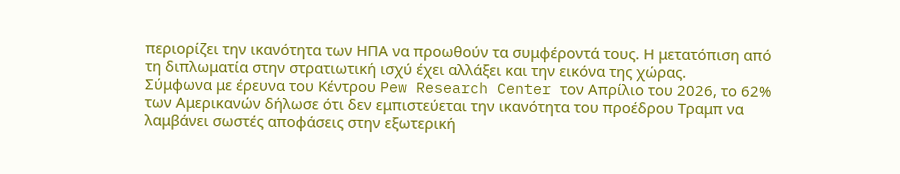περιορίζει την ικανότητα των ΗΠΑ να προωθούν τα συμφέροντά τους. Η μετατόπιση από τη διπλωματία στην στρατιωτική ισχύ έχει αλλάξει και την εικόνα της χώρας.
Σύμφωνα με έρευνα του Κέντρου Pew Research Center τον Απρίλιο του 2026, το 62% των Αμερικανών δήλωσε ότι δεν εμπιστεύεται την ικανότητα του προέδρου Τραμπ να λαμβάνει σωστές αποφάσεις στην εξωτερική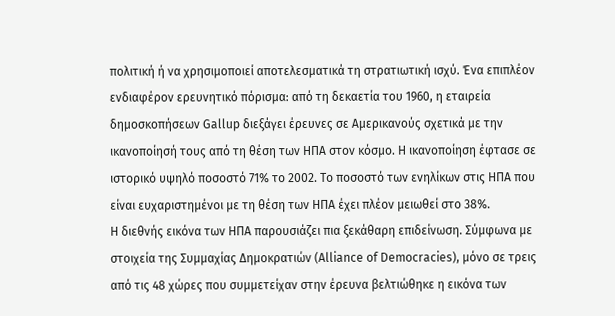πολιτική ή να χρησιμοποιεί αποτελεσματικά τη στρατιωτική ισχύ. Ένα επιπλέον ενδιαφέρον ερευνητικό πόρισμα: από τη δεκαετία του 1960, η εταιρεία δημοσκοπήσεων Gallup διεξάγει έρευνες σε Αμερικανούς σχετικά με την ικανοποίησή τους από τη θέση των ΗΠΑ στον κόσμο. Η ικανοποίηση έφτασε σε ιστορικό υψηλό ποσοστό 71% το 2002. Το ποσοστό των ενηλίκων στις ΗΠΑ που είναι ευχαριστημένοι με τη θέση των ΗΠΑ έχει πλέον μειωθεί στο 38%.
Η διεθνής εικόνα των ΗΠΑ παρουσιάζει πια ξεκάθαρη επιδείνωση. Σύμφωνα με στοιχεία της Συμμαχίας Δημοκρατιών (Alliance of Democracies), μόνο σε τρεις από τις 48 χώρες που συμμετείχαν στην έρευνα βελτιώθηκε η εικόνα των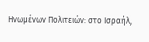Ηνωμένων Πολιτειών: στο Ισραήλ,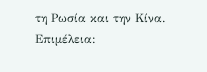τη Ρωσία και την Κίνα.
Επιμέλεια: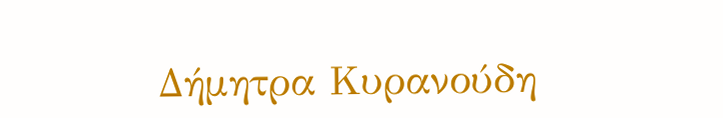Δήμητρα Κυρανούδη